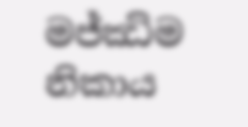මජ්ඣිම නිකාය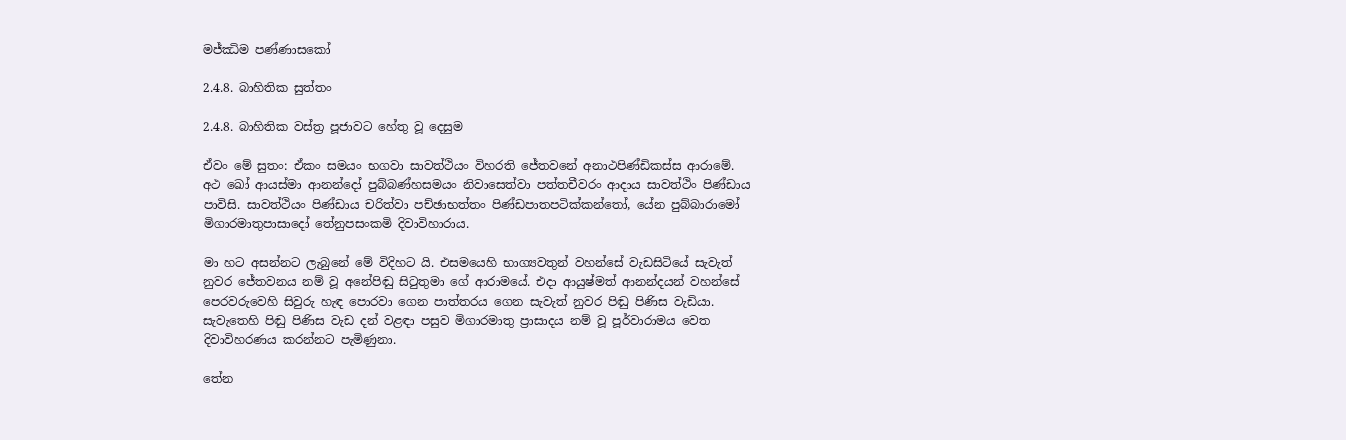මජ්ඣිම පණ්ණාසකෝ

2.4.8. බාහිතික සුත්තං

2.4.8. බාහිතික වස්ත්‍ර පූජාවට හේතු වූ දෙසුම

ඒවං මේ සුතං: ඒකං සමයං භගවා සාවත්ථියං විහරති ජේතවනේ අනාථපිණ්ඩිකස්ස ආරාමේ. අථ ඛෝ ආයස්මා ආනන්දෝ පුබ්බණ්හසමයං නිවාසෙත්වා පත්තචීවරං ආදාය සාවත්ථිං පිණ්ඩාය පාවිසි. සාවත්ථියං පිණ්ඩාය චරිත්වා පච්ඡාභත්තං පිණ්ඩපාතපටික්කන්තෝ, යේන පුබ්බාරාමෝ මිගාරමාතුපාසාදෝ තේනුපසංකමි දිවාවිහාරාය.

මා හට අසන්නට ලැබුනේ මේ විදිහට යි. එසමයෙහි භාග්‍යවතුන් වහන්සේ වැඩසිටියේ සැවැත් නුවර ජේතවනය නම් වූ අනේපිඬු සිටුතුමා ගේ ආරාමයේ. එදා ආයුෂ්මත් ආනන්දයන් වහන්සේ පෙරවරුවෙහි සිවුරු හැඳ පොරවා ගෙන පාත්තරය ගෙන සැවැත් නුවර පිඬු පිණිස වැඩියා. සැවැතෙහි පිඬු පිණිස වැඩ දන් වළඳා පසුව මිගාරමාතු ප්‍රාසාදය නම් වූ පූර්වාරාමය වෙත දිවාවිහරණය කරන්නට පැමිණුනා.

තේන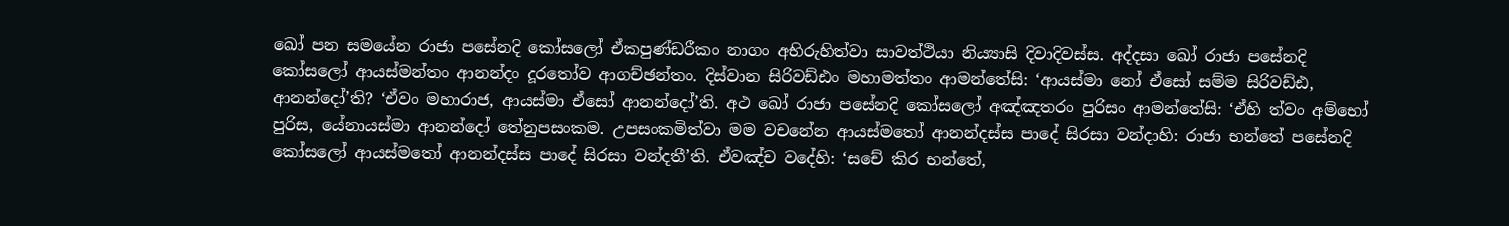ඛෝ පන සමයේන රාජා පසේනදි කෝසලෝ ඒකපුණ්ඩරීකං නාගං අභිරුහිත්වා සාවත්ථියා නිය්‍යාසි දිවාදිවස්ස. අද්දසා ඛෝ රාජා පසේනදි කෝසලෝ ආයස්මන්තං ආනන්දං දූරතෝව ආගච්ඡන්තං. දිස්වාන සිරිවඩ්ඪං මහාමත්තං ආමන්තේසි: ‘ආයස්මා නෝ ඒසෝ සම්ම සිරිවඩ්ඪ, ආනන්දෝ’ති? ‘ඒවං මහාරාජ, ආයස්මා ඒසෝ ආනන්දෝ’ති. අථ ඛෝ රාජා පසේනදි කෝසලෝ අඤ්ඤතරං පුරිසං ආමන්තේසි: ‘ඒහි ත්වං අම්භෝ පුරිස, යේනායස්මා ආනන්දෝ තේනුපසංකම. උපසංකමිත්වා මම වචනේන ආයස්මතෝ ආනන්දස්ස පාදේ සිරසා වන්දාහි: රාජා භන්තේ පසේනදි කෝසලෝ ආයස්මතෝ ආනන්දස්ස පාදේ සිරසා වන්දතී’ති. ඒවඤ්ච වදේහි: ‘සචේ කිර භන්තේ,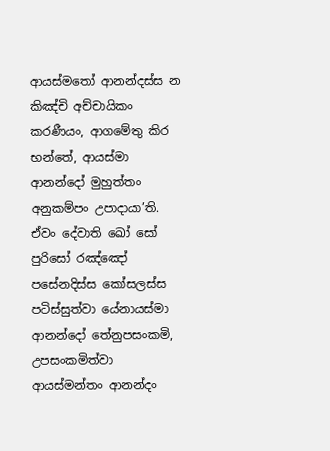ආයස්මතෝ ආනන්දස්ස න කිඤ්චි අච්චායිකං කරණීයං, ආගමේතු කිර භන්තේ, ආයස්මා ආනන්දෝ මුහුත්තං අනුකම්පං උපාදායා’ති. ඒවං දේවාති ඛෝ සෝ පුරිසෝ රඤ්ඤෝ පසේනදිස්ස කෝසලස්ස පටිස්සුත්වා යේනායස්මා ආනන්දෝ තේනුපසංකමි, උපසංකමිත්වා ආයස්මන්තං ආනන්දං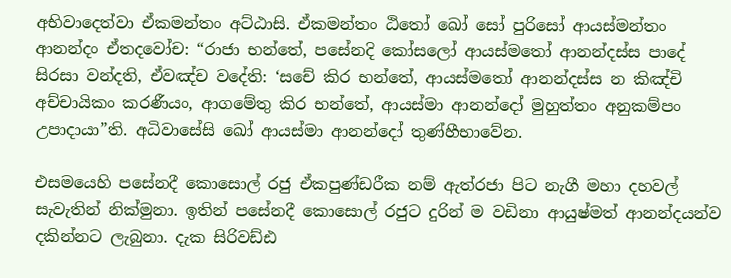අභිවාදෙත්වා ඒකමන්තං අට්ඨාසි. ඒකමන්තං ඨිතෝ ඛෝ සෝ පුරිසෝ ආයස්මන්තං ආනන්දං ඒතදවෝච: “රාජා භන්තේ, පසේනදි කෝසලෝ ආයස්මතෝ ආනන්දස්ස පාදේ සිරසා වන්දති, ඒවඤ්ච වදේති: ‘සචේ කිර භන්තේ, ආයස්මතෝ ආනන්දස්ස න කිඤ්චි අච්චායිකං කරණීයං, ආගමේතු කිර භන්තේ, ආයස්මා ආනන්දෝ මුහුත්තං අනුකම්පං උපාදායා”ති. අධිවාසේසි ඛෝ ආයස්මා ආනන්දෝ තුණ්හීභාවේන.

එසමයෙහි පසේනදී කොසොල් රජු ඒකපුණ්ඩරීක නම් ඇත්රජා පිට නැගී මහා දහවල් සැවැතින් නික්මුනා. ඉතින් පසේනදී කොසොල් රජුට දුරින් ම වඩිනා ආයුෂ්මත් ආනන්දයන්ව දකින්නට ලැබුනා. දැක සිරිවඩ්ඪ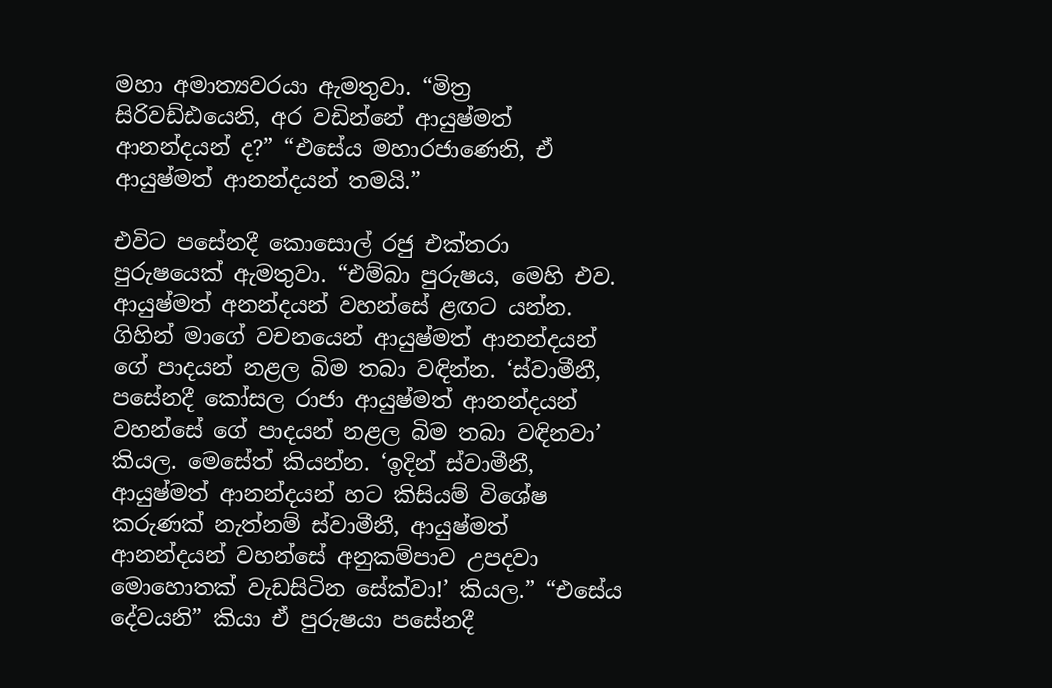මහා අමාත්‍යවරයා ඇමතුවා. “මිත්‍ර සිරිවඩ්ඪයෙනි, අර වඩින්නේ ආයුෂ්මත් ආනන්දයන් ද?” “එසේය මහාරජාණෙනි, ඒ ආයුෂ්මත් ආනන්දයන් තමයි.”

එවිට පසේනදී කොසොල් රජු එක්තරා පුරුෂයෙක් ඇමතුවා. “එම්බා පුරුෂය, මෙහි එව. ආයුෂ්මත් අනන්දයන් වහන්සේ ළඟට යන්න. ගිහින් මාගේ වචනයෙන් ආයුෂ්මත් ආනන්දයන් ගේ පාදයන් නළල බිම තබා වඳින්න. ‘ස්වාමීනී, පසේනදී කෝසල රාජා ආයුෂ්මත් ආනන්දයන් වහන්සේ ගේ පාදයන් නළල බිම තබා වඳිනවා’ කියල. මෙසේත් කියන්න. ‘ඉදින් ස්වාමීනී, ආයුෂ්මත් ආනන්දයන් හට කිසියම් විශේෂ කරුණක් නැත්නම් ස්වාමීනී, ආයුෂ්මත් ආනන්දයන් වහන්සේ අනුකම්පාව උපදවා මොහොතක් වැඩසිටින සේක්වා!’ කියල.” “එසේය දේවයනි” කියා ඒ පුරුෂයා පසේනදී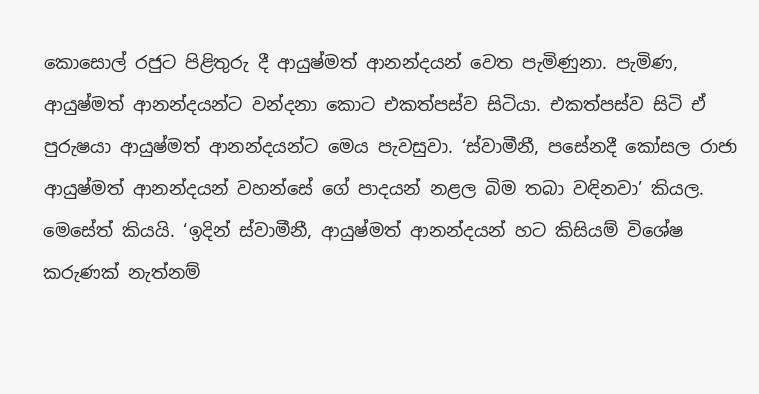කොසොල් රජුට පිළිතුරු දී ආයුෂ්මත් ආනන්දයන් වෙත පැමිණුනා. පැමිණ, ආයුෂ්මත් ආනන්දයන්ට වන්දනා කොට එකත්පස්ව සිටියා. එකත්පස්ව සිටි ඒ පුරුෂයා ආයුෂ්මත් ආනන්දයන්ට මෙය පැවසුවා. ‘ස්වාමීනී, පසේනදී කෝසල රාජා ආයුෂ්මත් ආනන්දයන් වහන්සේ ගේ පාදයන් නළල බිම තබා වඳිනවා’ කියල. මෙසේත් කියයි. ‘ඉදින් ස්වාමීනී, ආයුෂ්මත් ආනන්දයන් හට කිසියම් විශේෂ කරුණක් නැත්නම්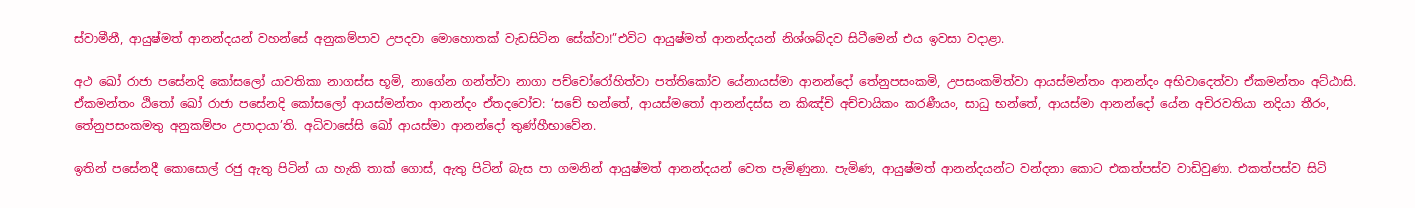ස්වාමීනී, ආයුෂ්මත් ආනන්දයන් වහන්සේ අනුකම්පාව උපදවා මොහොතක් වැඩසිටින සේක්වා!”එවිට ආයුෂ්මත් ආනන්දයන් නිශ්ශබ්දව සිටීමෙන් එය ඉවසා වදාළා.

අථ ඛෝ රාජා පසේනදි කෝසලෝ යාවතිකා නාගස්ස භූමි, නාගේන ගන්ත්වා නාගා පච්චෝරෝහිත්වා පත්තිකෝව යේනායස්මා ආනන්දෝ තේනුපසංකමි, උපසංකමිත්වා ආයස්මන්තං ආනන්දං අභිවාදෙත්වා ඒකමන්තං අට්ඨාසි. ඒකමන්තං ඨිතෝ ඛෝ රාජා පසේනදි කෝසලෝ ආයස්මන්තං ආනන්දං ඒතදවෝච: ‘සචේ භන්තේ, ආයස්මතෝ ආනන්දස්ස න කිඤ්චි අච්චායිකං කරණීයං, සාධු භන්තේ, ආයස්මා ආනන්දෝ යේන අචිරවතියා නදියා තීරං, තේනුපසංකමතු අනුකම්පං උපාදායා’ති. අධිවාසේසි ඛෝ ආයස්මා ආනන්දෝ තුණ්හීභාවේන.

ඉතින් පසේනදී කොසොල් රජු ඇතු පිටින් යා හැකි තාක් ගොස්, ඇතු පිටින් බැස පා ගමනින් ආයුෂ්මත් ආනන්දයන් වෙත පැමිණුනා. පැමිණ, ආයුෂ්මත් ආනන්දයන්ට වන්දනා කොට එකත්පස්ව වාඩිවුණා. එකත්පස්ව සිටි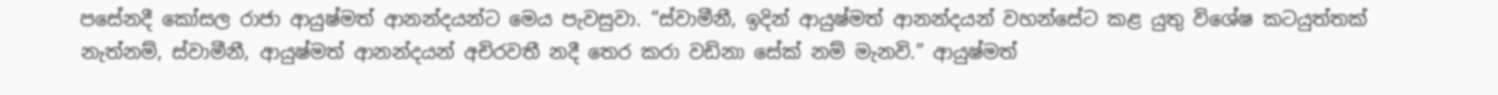පසේනදී කෝසල රාජා ආයුෂ්මත් ආනන්දයන්ට මෙය පැවසුවා. “ස්වාමීනී, ඉදින් ආයුෂ්මත් ආනන්දයන් වහන්සේට කළ යුතු විශේෂ කටයුත්තක් නැත්නම්, ස්වාමීනී, ආයුෂ්මත් ආනන්දයන් අචිරවතී නදී තෙර කරා වඩිනා සේක් නම් මැනවි.” ආයුෂ්මත්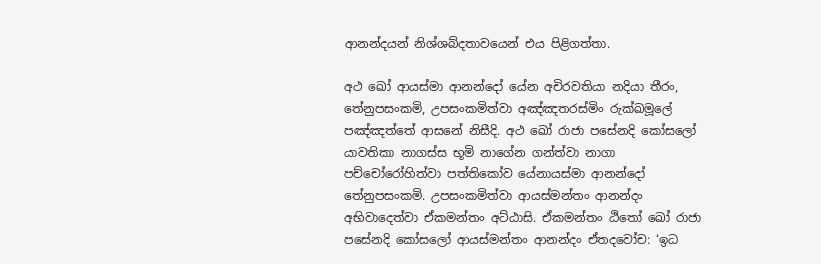ආනන්දයන් නිශ්ශබ්දතාවයෙන් එය පිළිගත්තා.

අථ ඛෝ ආයස්මා ආනන්දෝ යේන අචිරවතියා නදියා තීරං, තේනුපසංකමි, උපසංකමිත්වා අඤ්ඤතරස්මිං රුක්ඛමූලේ පඤ්ඤත්තේ ආසනේ නිසීදි. අථ ඛෝ රාජා පසේනදි කෝසලෝ යාවතිකා නාගස්ස භූමි නාගේන ගන්ත්වා නාගා පච්චෝරෝහිත්වා පත්තිකෝව යේනායස්මා ආනන්දෝ තේනුපසංකමි. උපසංකමිත්වා ආයස්මන්තං ආනන්දං අභිවාදෙත්වා ඒකමන්තං අට්ඨාසි. ඒකමන්තං ඨිතෝ ඛෝ රාජා පසේනදි කෝසලෝ ආයස්මන්තං ආනන්දං ඒතදවෝච: ‘ඉධ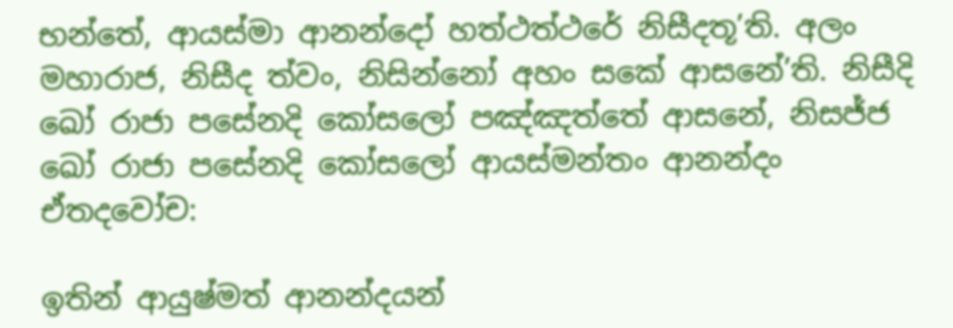භන්තේ, ආයස්මා ආනන්දෝ හත්ථත්ථරේ නිසීදතූ’ති. අලං මහාරාජ, නිසීද ත්වං, නිසින්නෝ අහං සකේ ආසනේ’ති. නිසීදි ඛෝ රාජා පසේනදි කෝසලෝ පඤ්ඤත්තේ ආසනේ, නිසජ්ජ ඛෝ රාජා පසේනදි කෝසලෝ ආයස්මන්තං ආනන්දං ඒතදවෝච:

ඉතින් ආයුෂ්මත් ආනන්දයන්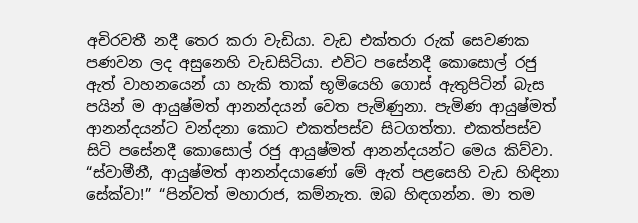අචිරවතී නදී තෙර කරා වැඩියා. වැඩ එක්තරා රුක් සෙවණක පණවන ලද අසුනෙහි වැඩසිටියා. එවිට පසේනදී කොසොල් රජු ඇත් වාහනයෙන් යා හැකි තාක් භූමියෙහි ගොස් ඇතුපිටින් බැස පයින් ම ආයුෂ්මත් ආනන්දයන් වෙත පැමිණුනා. පැමිණ ආයුෂ්මත් ආනන්දයන්ට වන්දනා කොට එකත්පස්ව සිටගත්තා. එකත්පස්ව සිටි පසේනදී කොසොල් රජු ආයුෂ්මත් ආනන්දයන්ට මෙය කිව්වා. “ස්වාමීනී, ආයුෂ්මත් ආනන්දයාණෝ මේ ඇත් පළසෙහි වැඩ හිඳිනා සේක්වා!” “පින්වත් මහාරාජ, කම්නැත. ඔබ හිඳගන්න. මා තම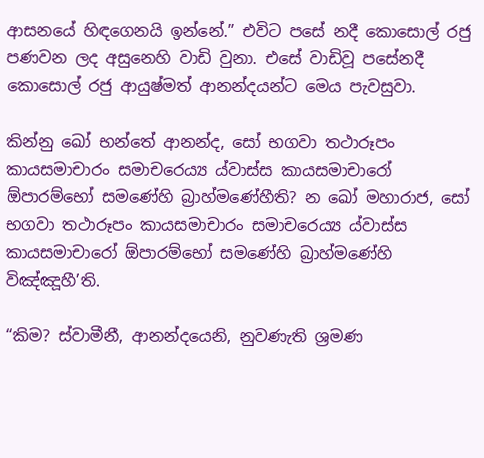ආසනයේ හිඳගෙනයි ඉන්නේ.” එවිට පසේ නදී කොසොල් රජු පණවන ලද අසුනෙහි වාඩි වුනා. එසේ වාඩිවූ පසේනදී කොසොල් රජු ආයුෂ්මත් ආනන්දයන්ට මෙය පැවසුවා.

කින්නු ඛෝ භන්තේ ආනන්ද, සෝ භගවා තථාරූපං කායසමාචාරං සමාචරෙය්‍ය ය්වාස්ස කායසමාචාරෝ ඕපාරම්භෝ සමණේහි බ්‍රාහ්මණේහීති? න ඛෝ මහාරාජ, සෝ භගවා තථාරූපං කායසමාචාරං සමාචරෙය්‍ය ය්වාස්ස කායසමාචාරෝ ඕපාරම්භෝ සමණේහි බ්‍රාහ්මණේහි විඤ්ඤූහී’ති.

“කිම? ස්වාමීනී, ආනන්දයෙනි, නුවණැති ශ්‍රමණ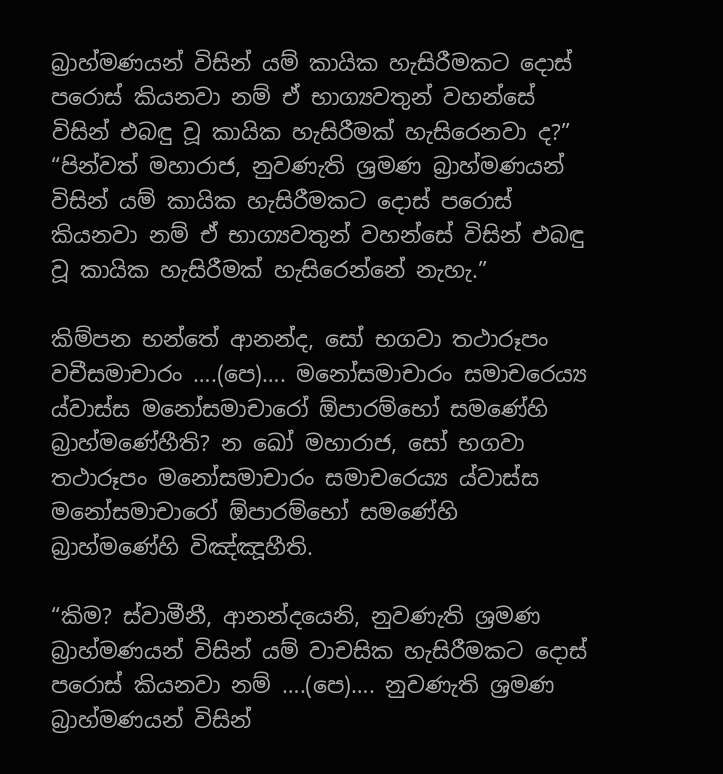බ්‍රාහ්මණයන් විසින් යම් කායික හැසිරීමකට දොස් පරොස් කියනවා නම් ඒ භාග්‍යවතුන් වහන්සේ විසින් එබඳු වූ කායික හැසිරීමක් හැසිරෙනවා ද?” “පින්වත් මහාරාජ, නුවණැති ශ්‍රමණ බ්‍රාහ්මණයන් විසින් යම් කායික හැසිරීමකට දොස් පරොස් කියනවා නම් ඒ භාග්‍යවතුන් වහන්සේ විසින් එබඳු වූ කායික හැසිරීමක් හැසිරෙන්නේ නැහැ.”

කිම්පන භන්තේ ආනන්ද, සෝ භගවා තථාරූපං වචීසමාචාරං ….(පෙ)…. මනෝසමාචාරං සමාචරෙය්‍ය ය්වාස්ස මනෝසමාචාරෝ ඕපාරම්භෝ සමණේහි බ්‍රාහ්මණේහීති? න ඛෝ මහාරාජ, සෝ භගවා තථාරූපං මනෝසමාචාරං සමාචරෙය්‍ය ය්වාස්ස මනෝසමාචාරෝ ඕපාරම්භෝ සමණේහි බ්‍රාහ්මණේහි විඤ්ඤූහීති.

“කිම? ස්වාමීනී, ආනන්දයෙනි, නුවණැති ශ්‍රමණ බ්‍රාහ්මණයන් විසින් යම් වාචසික හැසිරීමකට දොස් පරොස් කියනවා නම් ….(පෙ)…. නුවණැති ශ්‍රමණ බ්‍රාහ්මණයන් විසින්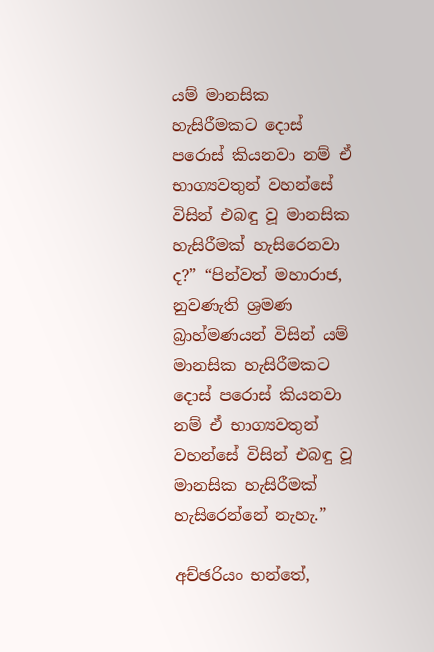යම් මානසික හැසිරීමකට දොස් පරොස් කියනවා නම් ඒ භාග්‍යවතුන් වහන්සේ විසින් එබඳු වූ මානසික හැසිරීමක් හැසිරෙනවා ද?” “පින්වත් මහාරාජ, නුවණැති ශ්‍රමණ බ්‍රාහ්මණයන් විසින් යම් මානසික හැසිරීමකට දොස් පරොස් කියනවා නම් ඒ භාග්‍යවතුන් වහන්සේ විසින් එබඳු වූ මානසික හැසිරීමක් හැසිරෙන්නේ නැහැ.”

අච්ඡරියං භන්තේ,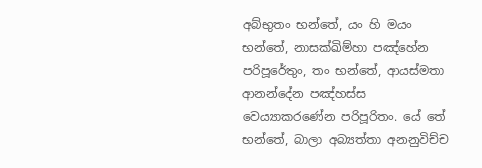අබ්භුතං භන්තේ, යං හි මයං භන්තේ, නාසක්ඛිම්හා පඤ්හේන පරිපූරේතුං, තං භන්තේ, ආයස්මතා ආනන්දේන පඤ්හස්ස වෙය්‍යාකරණේන පරිපූරිතං. යේ තේ භන්තේ, බාලා අබ්‍යත්තා අනනුවිච්ච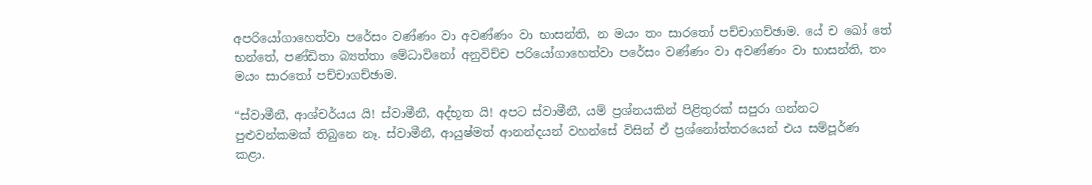අපරියෝගාහෙත්වා පරේසං වණ්ණං වා අවණ්ණං වා භාසන්ති, න මයං තං සාරතෝ පච්චාගච්ඡාම. යේ ච ඛෝ තේ භන්තේ, පණ්ඩිතා බ්‍යත්තා මේධාවිනෝ අනුවිච්ච පරියෝගාහෙත්වා පරේසං වණ්ණං වා අවණ්ණං වා භාසන්ති, තං මයං සාරතෝ පච්චාගච්ඡාම.

“ස්වාමීනී, ආශ්චර්යය යි! ස්වාමීනී, අද්භූත යි! අපට ස්වාමීනී, යම් ප්‍රශ්නයකින් පිළිතුරක් සපුරා ගන්නට පුළුවන්කමක් තිබුනෙ නෑ. ස්වාමීනී, ආයුෂ්මත් ආනන්දයන් වහන්සේ විසින් ඒ ප්‍රශ්නෝත්තරයෙන් එය සම්පූර්ණ කළා.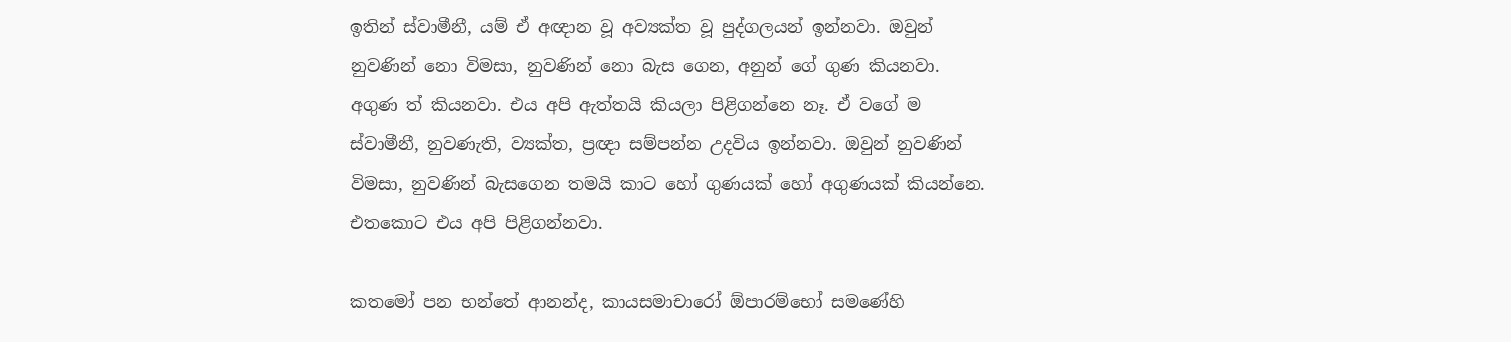ඉතින් ස්වාමීනී, යම් ඒ අඥාන වූ අව්‍යක්ත වූ පුද්ගලයන් ඉන්නවා. ඔවුන් නුවණින් නො විමසා, නුවණින් නො බැස ගෙන, අනුන් ගේ ගුණ කියනවා. අගුණ ත් කියනවා. එය අපි ඇත්තයි කියලා පිළිගන්නෙ නෑ. ඒ වගේ ම ස්වාමීනී, නුවණැති, ව්‍යක්ත, ප්‍රඥා සම්පන්න උදවිය ඉන්නවා. ඔවුන් නුවණින් විමසා, නුවණින් බැසගෙන තමයි කාට හෝ ගුණයක් හෝ අගුණයක් කියන්නෙ. එතකොට එය අපි පිළිගන්නවා.

කතමෝ පන භන්තේ ආනන්ද, කායසමාචාරෝ ඕපාරම්භෝ සමණේහි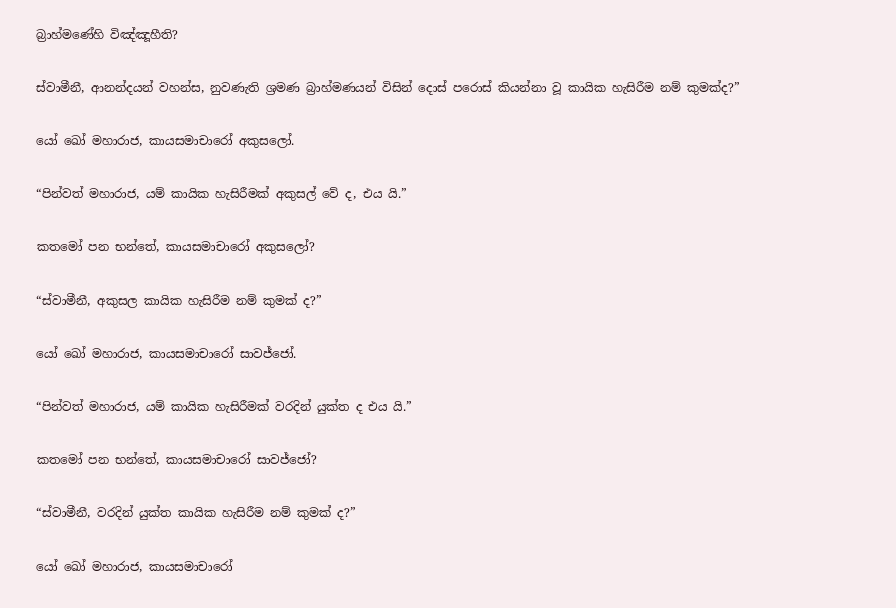බ්‍රාහ්මණේහි විඤ්ඤූහීති?

ස්වාමීනී, ආනන්දයන් වහන්ස, නුවණැති ශ්‍රමණ බ්‍රාහ්මණයන් විසින් දොස් පරොස් කියන්නා වූ කායික හැසිරීම නම් කුමක්ද?”

යෝ ඛෝ මහාරාජ, කායසමාචාරෝ අකුසලෝ.

“පින්වත් මහාරාජ, යම් කායික හැසිරීමක් අකුසල් වේ ද, එය යි.”

කතමෝ පන භන්තේ, කායසමාචාරෝ අකුසලෝ?

“ස්වාමීනී, අකුසල කායික හැසිරීම නම් කුමක් ද?”

යෝ ඛෝ මහාරාජ, කායසමාචාරෝ සාවජ්ජෝ.

“පින්වත් මහාරාජ, යම් කායික හැසිරීමක් වරදින් යුක්ත ද එය යි.”

කතමෝ පන භන්තේ, කායසමාචාරෝ සාවජ්ජෝ?

“ස්වාමීනී, වරදින් යුක්ත කායික හැසිරීම නම් කුමක් ද?”

යෝ ඛෝ මහාරාජ, කායසමාචාරෝ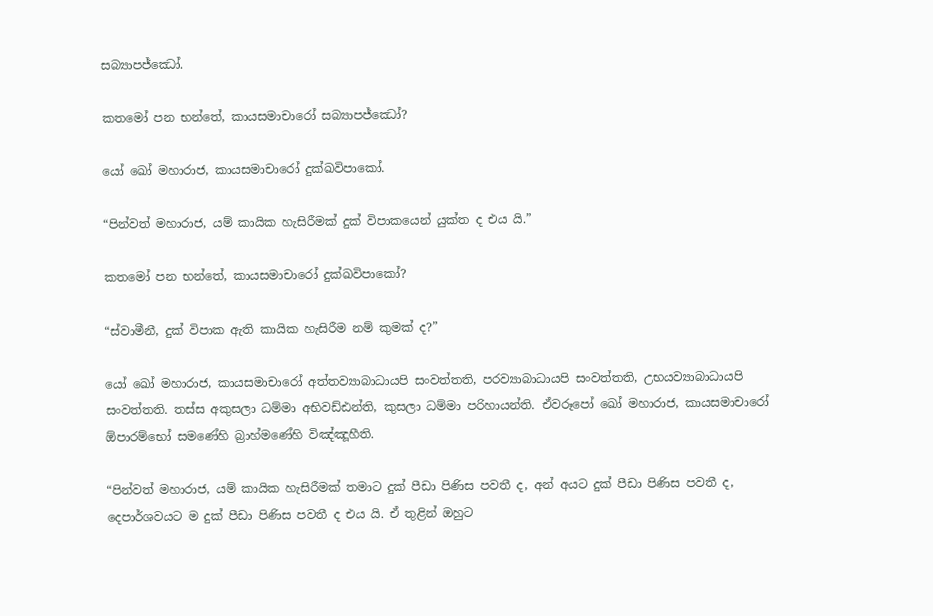සබ්‍යාපජ්ඣෝ.

කතමෝ පන භන්තේ, කායසමාචාරෝ සබ්‍යාපජ්ඣෝ?

යෝ ඛෝ මහාරාජ, කායසමාචාරෝ දුක්ඛවිපාකෝ.

“පින්වත් මහාරාජ, යම් කායික හැසිරීමක් දුක් විපාකයෙන් යුක්ත ද එය යි.”

කතමෝ පන භන්තේ, කායසමාචාරෝ දුක්ඛවිපාකෝ?

“ස්වාමීනී, දුක් විපාක ඇති කායික හැසිරීම නම් කුමක් ද?”

යෝ ඛෝ මහාරාජ, කායසමාචාරෝ අත්තව්‍යාබාධායපි සංවත්තති, පරව්‍යාබාධායපි සංවත්තති, උභයව්‍යාබාධායපි සංවත්තති. තස්ස අකුසලා ධම්මා අභිවඩ්ඪන්ති, කුසලා ධම්මා පරිහායන්ති. ඒවරූපෝ ඛෝ මහාරාජ, කායසමාචාරෝ ඕපාරම්භෝ සමණේහි බ්‍රාහ්මණේහි විඤ්ඤූහීති.

“පින්වත් මහාරාජ, යම් කායික හැසිරීමක් තමාට දුක් පීඩා පිණිස පවතී ද, අන් අයට දුක් පීඩා පිණිස පවතී ද, දෙපාර්ශවයට ම දුක් පීඩා පිණිස පවතී ද එය යි. ඒ තුළින් ඔහුට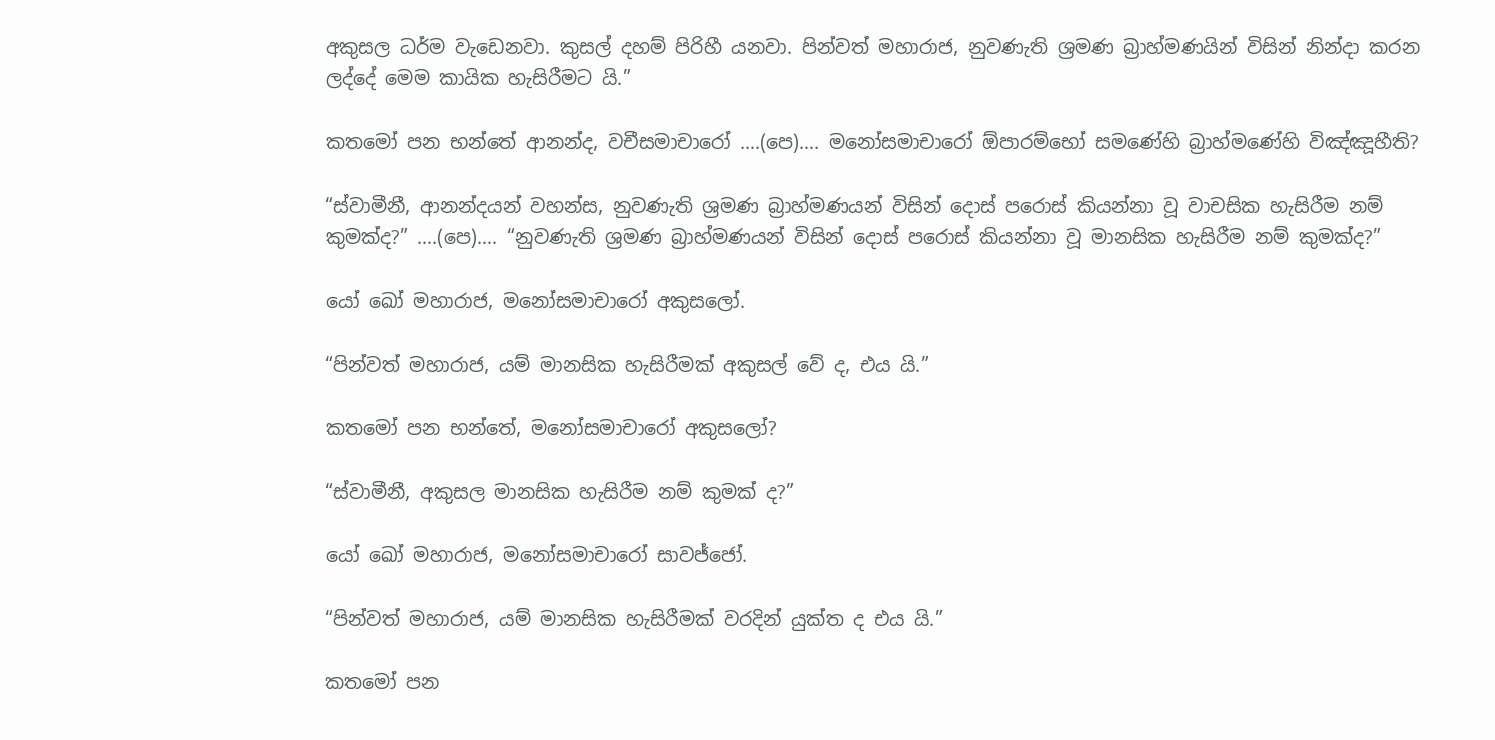අකුසල ධර්ම වැඩෙනවා. කුසල් දහම් පිරිහී යනවා. පින්වත් මහාරාජ, නුවණැති ශ්‍රමණ බ්‍රාහ්මණයින් විසින් නින්දා කරන ලද්දේ මෙම කායික හැසිරීමට යි.”

කතමෝ පන භන්තේ ආනන්ද, වචීසමාචාරෝ ….(පෙ)…. මනෝසමාචාරෝ ඕපාරම්භෝ සමණේහි බ්‍රාහ්මණේහි විඤ්ඤූහීති?

“ස්වාමීනී, ආනන්දයන් වහන්ස, නුවණැති ශ්‍රමණ බ්‍රාහ්මණයන් විසින් දොස් පරොස් කියන්නා වූ වාචසික හැසිරීම නම් කුමක්ද?” ….(පෙ)…. “නුවණැති ශ්‍රමණ බ්‍රාහ්මණයන් විසින් දොස් පරොස් කියන්නා වූ මානසික හැසිරීම නම් කුමක්ද?”

යෝ ඛෝ මහාරාජ, මනෝසමාචාරෝ අකුසලෝ.

“පින්වත් මහාරාජ, යම් මානසික හැසිරීමක් අකුසල් වේ ද, එය යි.”

කතමෝ පන භන්තේ, මනෝසමාචාරෝ අකුසලෝ?

“ස්වාමීනී, අකුසල මානසික හැසිරීම නම් කුමක් ද?”

යෝ ඛෝ මහාරාජ, මනෝසමාචාරෝ සාවජ්ජෝ.

“පින්වත් මහාරාජ, යම් මානසික හැසිරීමක් වරදින් යුක්ත ද එය යි.”

කතමෝ පන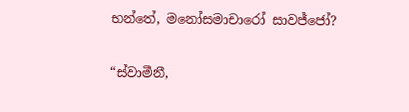භන්තේ, මනෝසමාචාරෝ සාවජ්ජෝ?

“ස්වාමීනී,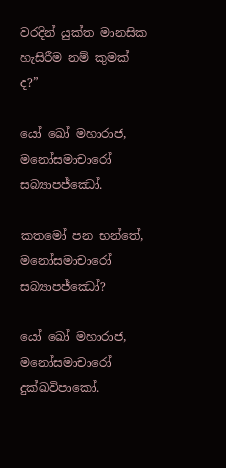වරදින් යුක්ත මානසික හැසිරීම නම් කුමක් ද?”

යෝ ඛෝ මහාරාජ, මනෝසමාචාරෝ සබ්‍යාපජ්ඣෝ.

කතමෝ පන භන්තේ, මනෝසමාචාරෝ සබ්‍යාපජ්ඣෝ?

යෝ ඛෝ මහාරාජ, මනෝසමාචාරෝ දුක්ඛවිපාකෝ.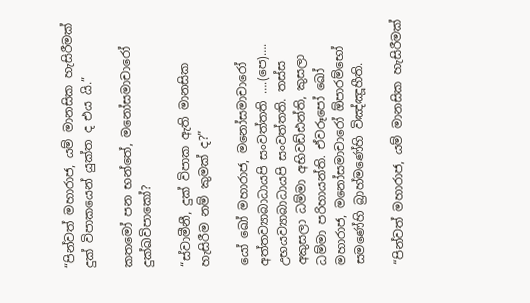“පින්වත් මහාරාජ, යම් මානසික හැසිරීමක් දුක් විපාකයෙන් යුක්ත ද එය යි.”

කතමෝ පන භන්තේ, මනෝසමාචාරෝ දුක්ඛවිපාකෝ?

“ස්වාමීනී, දුක් විපාක ඇති මානසික හැසිරීම නම් කුමක් ද?”

යෝ ඛෝ මහාරාජ, මනෝසමාචාරෝ අත්තව්‍යාබාධායපි සංවත්තති ….(පෙ)…. උභයව්‍යාබාධායපි සංවත්තති. තස්ස අකුසලා ධම්මා අභිවඩ්ඪන්ති, කුසලා ධම්මා පරිහායන්ති. ඒවරූපෝ ඛෝ මහාරාජ, මනෝසමාචාරෝ ඕපාරම්භෝ සමණේහි බ්‍රාහ්මණේහි විඤ්ඤූහීති.

“පින්වත් මහාරාජ, යම් මානසික හැසිරීමක්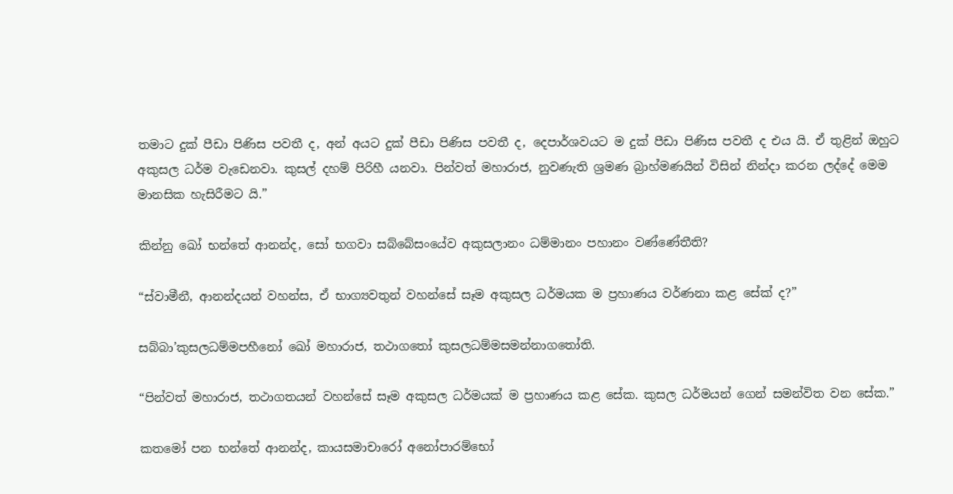තමාට දුක් පීඩා පිණිස පවතී ද, අන් අයට දුක් පීඩා පිණිස පවතී ද, දෙපාර්ශවයට ම දුක් පීඩා පිණිස පවතී ද එය යි. ඒ තුළින් ඔහුට අකුසල ධර්ම වැඩෙනවා. කුසල් දහම් පිරිහී යනවා. පින්වත් මහාරාජ, නුවණැති ශ්‍රමණ බ්‍රාහ්මණයින් විසින් නින්දා කරන ලද්දේ මෙම මානසික හැසිරීමට යි.”

කින්නු ඛෝ භන්තේ ආනන්ද, සෝ භගවා සබ්බේසංයේව අකුසලානං ධම්මානං පහානං වණ්ණේතීති?

“ස්වාමීනී, ආනන්දයන් වහන්ස, ඒ භාග්‍යවතුන් වහන්සේ සෑම අකුසල ධර්මයක ම ප්‍රහාණය වර්ණනා කළ සේක් ද?”

සබ්බා’කුසලධම්මපහීනෝ ඛෝ මහාරාජ, තථාගතෝ කුසලධම්මසමන්නාගතෝති.

“පින්වත් මහාරාජ, තථාගතයන් වහන්සේ සෑම අකුසල ධර්මයක් ම ප්‍රහාණය කළ සේක. කුසල ධර්මයන් ගෙන් සමන්විත වන සේක.”

කතමෝ පන භන්තේ ආනන්ද, කායසමාචාරෝ අනෝපාරම්භෝ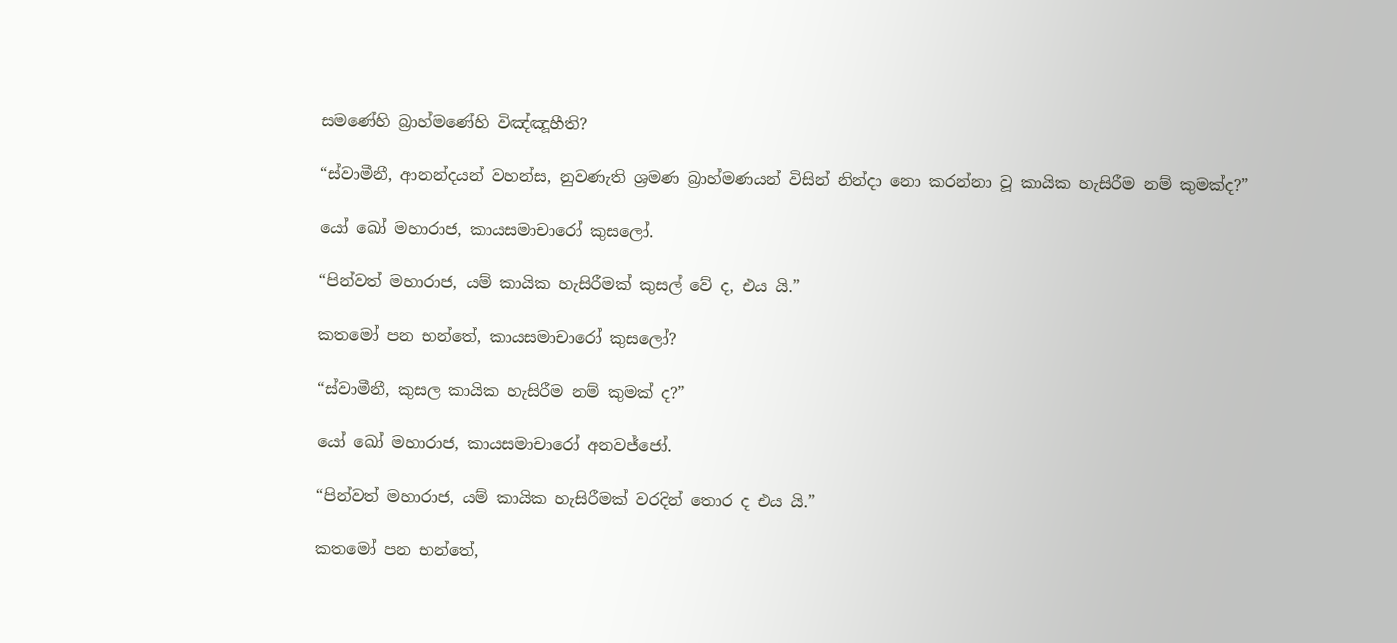සමණේහි බ්‍රාහ්මණේහි විඤ්ඤූහීති?

“ස්වාමීනී, ආනන්දයන් වහන්ස, නුවණැති ශ්‍රමණ බ්‍රාහ්මණයන් විසින් නින්දා නො කරන්නා වූ කායික හැසිරීම නම් කුමක්ද?”

යෝ ඛෝ මහාරාජ, කායසමාචාරෝ කුසලෝ.

“පින්වත් මහාරාජ, යම් කායික හැසිරීමක් කුසල් වේ ද, එය යි.”

කතමෝ පන භන්තේ, කායසමාචාරෝ කුසලෝ?

“ස්වාමීනී, කුසල කායික හැසිරීම නම් කුමක් ද?”

යෝ ඛෝ මහාරාජ, කායසමාචාරෝ අනවජ්ජෝ.

“පින්වත් මහාරාජ, යම් කායික හැසිරීමක් වරදින් තොර ද එය යි.”

කතමෝ පන භන්තේ,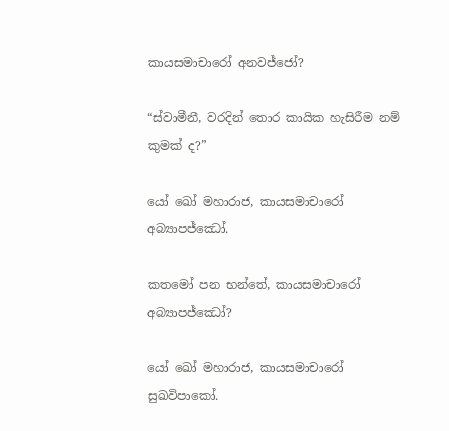කායසමාචාරෝ අනවජ්ජෝ?

“ස්වාමීනී, වරදින් තොර කායික හැසිරීම නම් කුමක් ද?”

යෝ ඛෝ මහාරාජ, කායසමාචාරෝ අබ්‍යාපජ්ඣෝ.

කතමෝ පන භන්තේ, කායසමාචාරෝ අබ්‍යාපජ්ඣෝ?

යෝ ඛෝ මහාරාජ, කායසමාචාරෝ සුඛවිපාකෝ.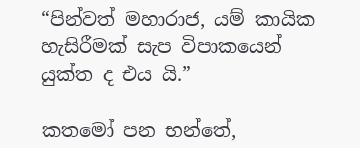“පින්වත් මහාරාජ, යම් කායික හැසිරීමක් සැප විපාකයෙන් යුක්ත ද එය යි.”

කතමෝ පන භන්තේ,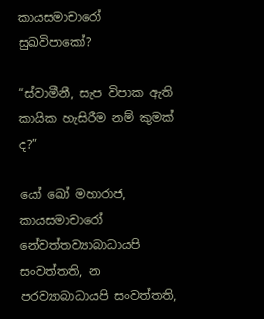කායසමාචාරෝ සුඛවිපාකෝ?

“ස්වාමීනී, සැප විපාක ඇති කායික හැසිරීම නම් කුමක් ද?”

යෝ ඛෝ මහාරාජ, කායසමාචාරෝ නේවත්තව්‍යාබාධායපි සංවත්තති, න පරව්‍යාබාධායපි සංවත්තති,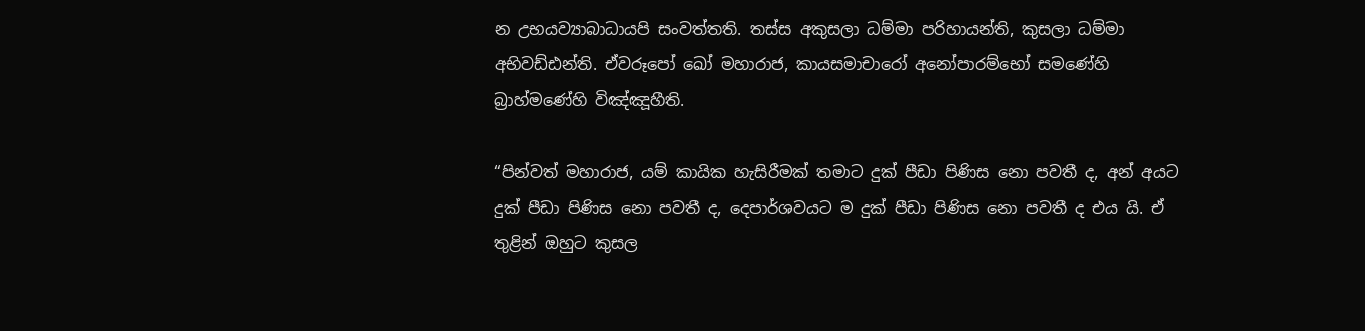න උභයව්‍යාබාධායපි සංවත්තති. තස්ස අකුසලා ධම්මා පරිහායන්ති, කුසලා ධම්මා අභිවඩ්ඪන්ති. ඒවරූපෝ ඛෝ මහාරාජ, කායසමාචාරෝ අනෝපාරම්භෝ සමණේහි බ්‍රාහ්මණේහි විඤ්ඤූහීති.

“පින්වත් මහාරාජ, යම් කායික හැසිරීමක් තමාට දුක් පීඩා පිණිස නො පවතී ද, අන් අයට දුක් පීඩා පිණිස නො පවතී ද, දෙපාර්ශවයට ම දුක් පීඩා පිණිස නො පවතී ද එය යි. ඒ තුළින් ඔහුට කුසල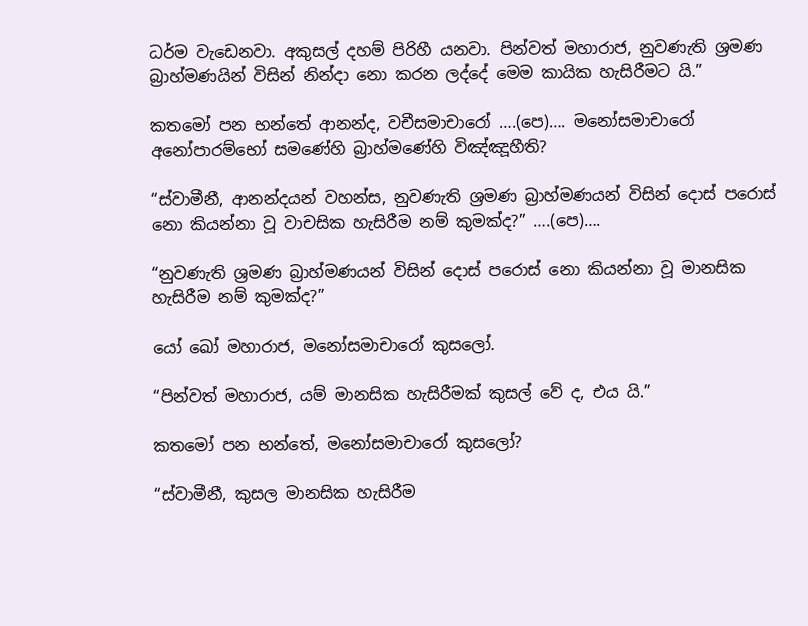ධර්ම වැඩෙනවා. අකුසල් දහම් පිරිහී යනවා. පින්වත් මහාරාජ, නුවණැති ශ්‍රමණ බ්‍රාහ්මණයින් විසින් නින්දා නො කරන ලද්දේ මෙම කායික හැසිරීමට යි.”

කතමෝ පන භන්තේ ආනන්ද, වචීසමාචාරෝ ….(පෙ)…. මනෝසමාචාරෝ අනෝපාරම්භෝ සමණේහි බ්‍රාහ්මණේහි විඤ්ඤූහීති?

“ස්වාමීනී, ආනන්දයන් වහන්ස, නුවණැති ශ්‍රමණ බ්‍රාහ්මණයන් විසින් දොස් පරොස් නො කියන්නා වූ වාචසික හැසිරීම නම් කුමක්ද?” ….(පෙ)….

“නුවණැති ශ්‍රමණ බ්‍රාහ්මණයන් විසින් දොස් පරොස් නො කියන්නා වූ මානසික හැසිරීම නම් කුමක්ද?”

යෝ ඛෝ මහාරාජ, මනෝසමාචාරෝ කුසලෝ.

“පින්වත් මහාරාජ, යම් මානසික හැසිරීමක් කුසල් වේ ද, එය යි.”

කතමෝ පන භන්තේ, මනෝසමාචාරෝ කුසලෝ?

“ස්වාමීනී, කුසල මානසික හැසිරීම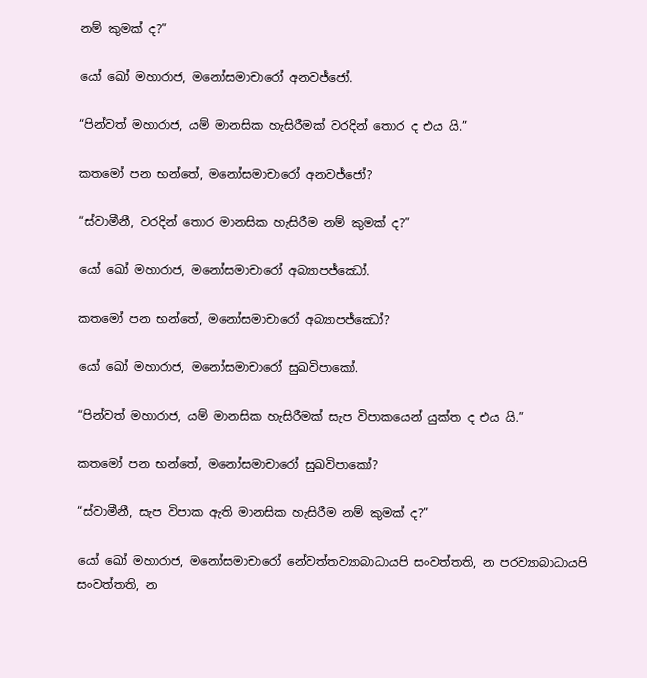නම් කුමක් ද?”

යෝ ඛෝ මහාරාජ, මනෝසමාචාරෝ අනවජ්ජෝ.

“පින්වත් මහාරාජ, යම් මානසික හැසිරීමක් වරදින් තොර ද එය යි.”

කතමෝ පන භන්තේ, මනෝසමාචාරෝ අනවජ්ජෝ?

“ස්වාමීනී, වරදින් තොර මානසික හැසිරීම නම් කුමක් ද?”

යෝ ඛෝ මහාරාජ, මනෝසමාචාරෝ අබ්‍යාපජ්ඣෝ.

කතමෝ පන භන්තේ, මනෝසමාචාරෝ අබ්‍යාපජ්ඣෝ?

යෝ ඛෝ මහාරාජ, මනෝසමාචාරෝ සුඛවිපාකෝ.

“පින්වත් මහාරාජ, යම් මානසික හැසිරීමක් සැප විපාකයෙන් යුක්ත ද එය යි.”

කතමෝ පන භන්තේ, මනෝසමාචාරෝ සුඛවිපාකෝ?

“ස්වාමීනී, සැප විපාක ඇති මානසික හැසිරීම නම් කුමක් ද?”

යෝ ඛෝ මහාරාජ, මනෝසමාචාරෝ නේවත්තව්‍යාබාධායපි සංවත්තති, න පරව්‍යාබාධායපි සංවත්තති, න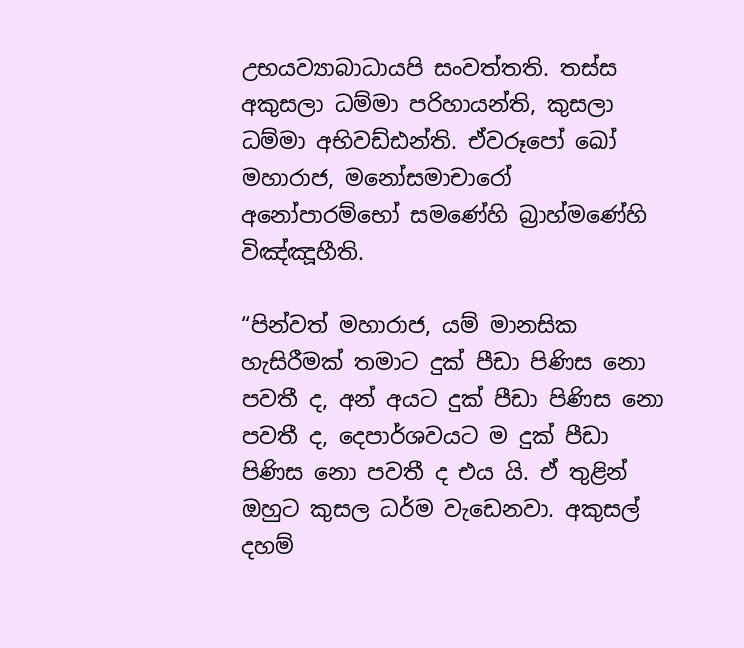උභයව්‍යාබාධායපි සංවත්තති. තස්ස අකුසලා ධම්මා පරිහායන්ති, කුසලා ධම්මා අභිවඩ්ඪන්ති. ඒවරූපෝ ඛෝ මහාරාජ, මනෝසමාචාරෝ අනෝපාරම්භෝ සමණේහි බ්‍රාහ්මණේහි විඤ්ඤූහීති.

“පින්වත් මහාරාජ, යම් මානසික හැසිරීමක් තමාට දුක් පීඩා පිණිස නො පවතී ද, අන් අයට දුක් පීඩා පිණිස නො පවතී ද, දෙපාර්ශවයට ම දුක් පීඩා පිණිස නො පවතී ද එය යි. ඒ තුළින් ඔහුට කුසල ධර්ම වැඩෙනවා. අකුසල් දහම්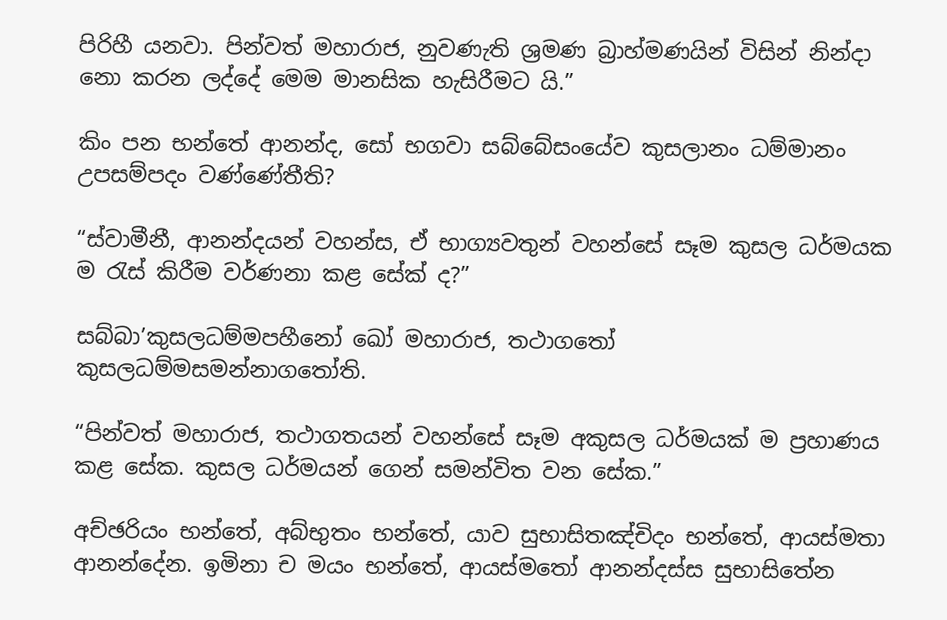පිරිහී යනවා. පින්වත් මහාරාජ, නුවණැති ශ්‍රමණ බ්‍රාහ්මණයින් විසින් නින්දා නො කරන ලද්දේ මෙම මානසික හැසිරීමට යි.”

කිං පන භන්තේ ආනන්ද, සෝ භගවා සබ්බේසංයේව කුසලානං ධම්මානං උපසම්පදං වණ්ණේතීති?

“ස්වාමීනී, ආනන්දයන් වහන්ස, ඒ භාග්‍යවතුන් වහන්සේ සෑම කුසල ධර්මයක ම රැස් කිරීම වර්ණනා කළ සේක් ද?”

සබ්බා’කුසලධම්මපහීනෝ ඛෝ මහාරාජ, තථාගතෝ කුසලධම්මසමන්නාගතෝති.

“පින්වත් මහාරාජ, තථාගතයන් වහන්සේ සෑම අකුසල ධර්මයක් ම ප්‍රහාණය කළ සේක. කුසල ධර්මයන් ගෙන් සමන්විත වන සේක.”

අච්ඡරියං භන්තේ, අබ්භුතං භන්තේ, යාව සුභාසිතඤ්චිදං භන්තේ, ආයස්මතා ආනන්දේන. ඉමිනා ච මයං භන්තේ, ආයස්මතෝ ආනන්දස්ස සුභාසිතේන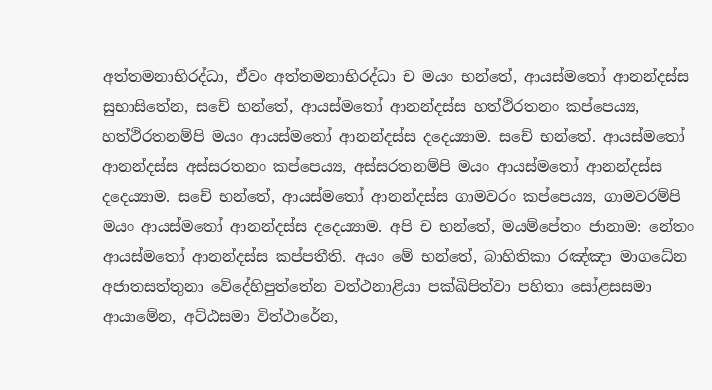අත්තමනාභිරද්ධා, ඒවං අත්තමනාභිරද්ධා ච මයං භන්තේ, ආයස්මතෝ ආනන්දස්ස සුභාසිතේන, සචේ භන්තේ, ආයස්මතෝ ආනන්දස්ස හත්ථිරතනං කප්පෙය්‍ය, හත්ථිරතනම්පි මයං ආයස්මතෝ ආනන්දස්ස දදෙය්‍යාම. සචේ භන්තේ. ආයස්මතෝ ආනන්දස්ස අස්සරතනං කප්පෙය්‍ය, අස්සරතනම්පි මයං ආයස්මතෝ ආනන්දස්ස දදෙය්‍යාම. සචේ භන්තේ, ආයස්මතෝ ආනන්දස්ස ගාමවරං කප්පෙය්‍ය, ගාමවරම්පි මයං ආයස්මතෝ ආනන්දස්ස දදෙය්‍යාම. අපි ච භන්තේ, මයම්පේතං ජානාම: නේතං ආයස්මතෝ ආනන්දස්ස කප්පතීති. අයං මේ භන්තේ, බාහිතිකා රඤ්ඤා මාගධේන අජාතසත්තුනා වේදේහිපුත්තේන වත්ථනාළියා පක්ඛිපිත්වා පහිතා සෝළසසමා ආයාමේන, අට්ඨසමා විත්ථාරේන,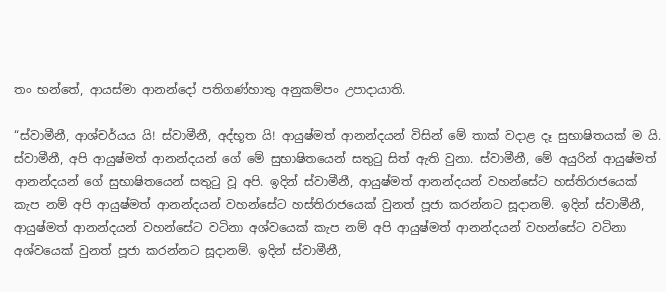තං භන්තේ, ආයස්මා ආනන්දෝ පතිගණ්හාතු අනුකම්පං උපාදායාති.

“ස්වාමීනී, ආශ්චර්යය යි! ස්වාමීනී, අද්භූත යි! ආයුෂ්මත් ආනන්දයන් විසින් මේ තාක් වදාළ දෑ සුභාෂිතයක් ම යි. ස්වාමීනී, අපි ආයුෂ්මත් ආනන්දයන් ගේ මේ සුභාෂිතයෙන් සතුටු සිත් ඇති වුනා. ස්වාමීනී, මේ අයුරින් ආයුෂ්මත් ආනන්දයන් ගේ සුභාෂිතයෙන් සතුටු වූ අපි. ඉදින් ස්වාමීනී, ආයුෂ්මත් ආනන්දයන් වහන්සේට හස්තිරාජයෙක් කැප නම් අපි ආයුෂ්මත් ආනන්දයන් වහන්සේට හස්තිරාජයෙක් වුනත් පූජා කරන්නට සූදානම්. ඉදින් ස්වාමීනී, ආයුෂ්මත් ආනන්දයන් වහන්සේට වටිනා අශ්වයෙක් කැප නම් අපි ආයුෂ්මත් ආනන්දයන් වහන්සේට වටිනා අශ්වයෙක් වුනත් පූජා කරන්නට සූදානම්. ඉදින් ස්වාමීනී,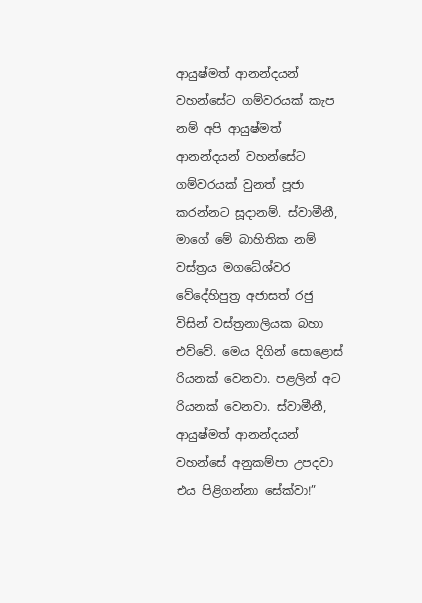ආයුෂ්මත් ආනන්දයන් වහන්සේට ගම්වරයක් කැප නම් අපි ආයුෂ්මත් ආනන්දයන් වහන්සේට ගම්වරයක් වුනත් පූජා කරන්නට සූදානම්. ස්වාමීනී, මාගේ මේ බාහිතික නම් වස්ත්‍රය මගධේශ්වර වේදේහිපුත්‍ර අජාසත් රජු විසින් වස්ත්‍රනාලියක බහා එව්වේ. මෙය දිගින් සොළොස් රියනක් වෙනවා. පළලින් අට රියනක් වෙනවා. ස්වාමීනී, ආයුෂ්මත් ආනන්දයන් වහන්සේ අනුකම්පා උපදවා එය පිළිගන්නා සේක්වා!”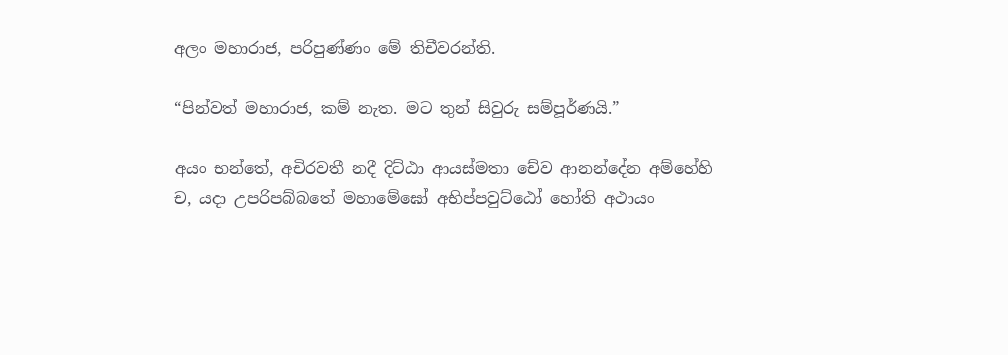අලං මහාරාජ, පරිපුණ්ණං මේ තිචීවරන්ති.

“පින්වත් මහාරාජ, කම් නැත. මට තුන් සිවුරු සම්පූර්ණයි.”

අයං භන්තේ, අචිරවතී නදී දිට්ඨා ආයස්මතා චේව ආනන්දේන අම්හේහි ච, යදා උපරිපබ්බතේ මහාමේඝෝ අභිප්පවුට්ඨෝ හෝති අථායං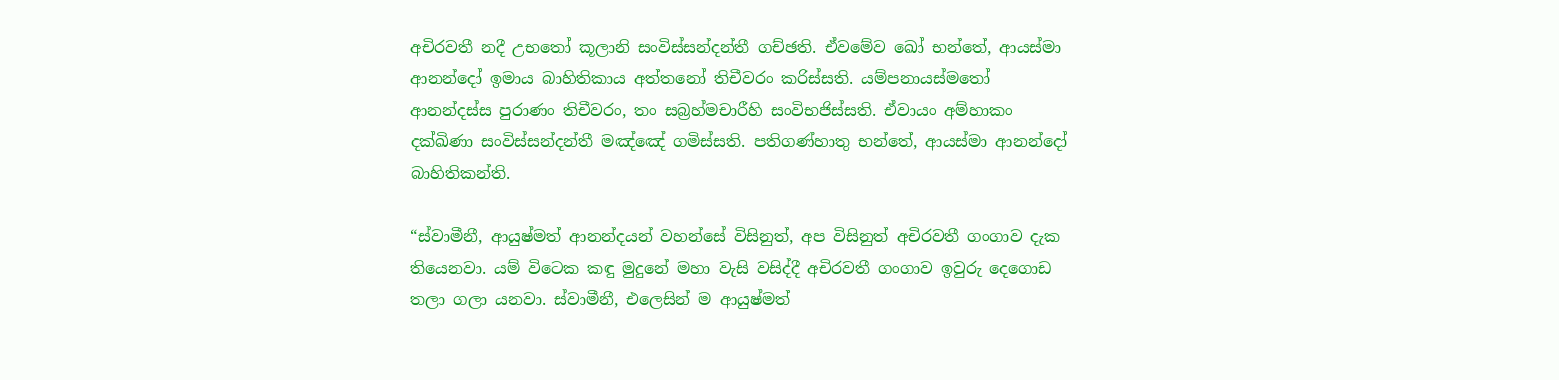අචිරවතී නදී උභතෝ කූලානි සංවිස්සන්දන්තී ගච්ඡති. ඒවමේව ඛෝ භන්තේ, ආයස්මා ආනන්දෝ ඉමාය බාහිතිකාය අත්තනෝ තිචීවරං කරිස්සති. යම්පනායස්මතෝ ආනන්දස්ස පුරාණං තිචීවරං, තං සබ්‍රහ්මචාරීහි සංවිභජිස්සති. ඒවායං අම්හාකං දක්ඛිණා සංවිස්සන්දන්තී මඤ්ඤේ ගමිස්සති. පතිගණ්හාතු භන්තේ, ආයස්මා ආනන්දෝ බාහිතිකන්ති.

“ස්වාමීනී, ආයුෂ්මත් ආනන්දයන් වහන්සේ විසිනුත්, අප විසිනුත් අචිරවතී ගංගාව දැක තියෙනවා. යම් විටෙක කඳු මුදුනේ මහා වැසි වසිද්දී අචිරවතී ගංගාව ඉවුරු දෙගොඩ තලා ගලා යනවා. ස්වාමීනී, එලෙසින් ම ආයුෂ්මත්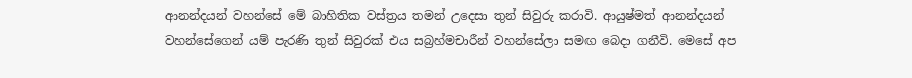ආනන්දයන් වහන්සේ මේ බාහිතික වස්ත්‍රය තමන් උදෙසා තුන් සිවුරු කරාවි. ආයුෂ්මත් ආනන්දයන් වහන්සේගෙන් යම් පැරණි තුන් සිවුරක් එය සබ්‍රහ්මචාරීන් වහන්සේලා සමඟ බෙදා ගනීවි. මෙසේ අප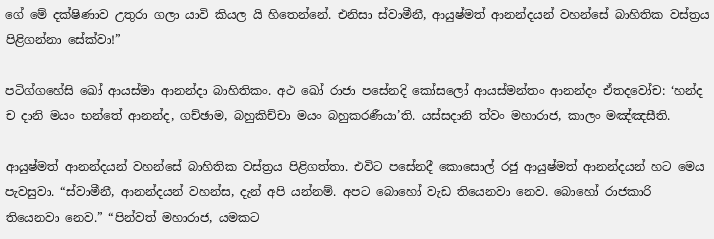ගේ මේ දක්ෂිණාව උතුරා ගලා යාවි කියල යි හිතෙන්නේ. එනිසා ස්වාමීනී, ආයුෂ්මත් ආනන්දයන් වහන්සේ බාහිතික වස්ත්‍රය පිළිගන්නා සේක්වා!”

පටිග්ගහේසි ඛෝ ආයස්මා ආනන්දා බාහිතිකං. අථ ඛෝ රාජා පසේනදි කෝසලෝ ආයස්මන්තං ආනන්දං ඒතදවෝච: ‘හන්ද ච දානි මයං භන්තේ ආනන්ද, ගච්ඡාම, බහුකිච්චා මයං බහුකරණීයා’ති. යස්සදානි ත්වං මහාරාජ, කාලං මඤ්ඤසීති.

ආයුෂ්මත් ආනන්දයන් වහන්සේ බාහිතික වස්ත්‍රය පිළිගත්තා. එවිට පසේනදී කොසොල් රජු ආයුෂ්මත් ආනන්දයන් හට මෙය පැවසුවා. “ස්වාමීනී, ආනන්දයන් වහන්ස, දැන් අපි යන්නම්. අපට බොහෝ වැඩ තියෙනවා නෙව. බොහෝ රාජකාරි තියෙනවා නෙව.” “පින්වත් මහාරාජ, යමකට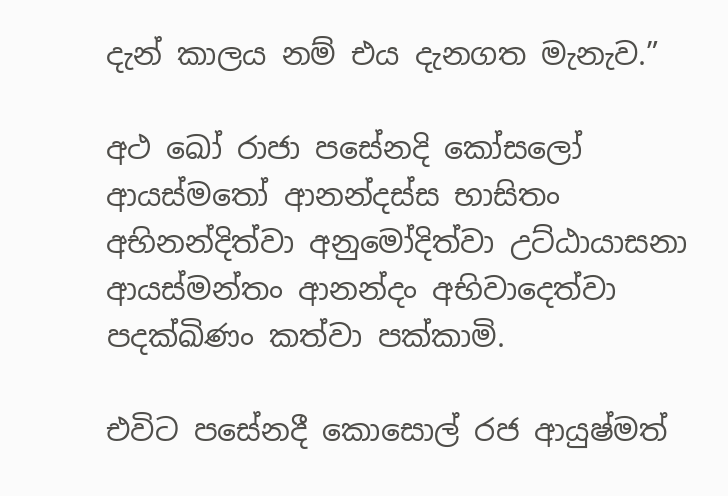දැන් කාලය නම් එය දැනගත මැනැව.”

අථ ඛෝ රාජා පසේනදි කෝසලෝ ආයස්මතෝ ආනන්දස්ස භාසිතං අභිනන්දිත්වා අනුමෝදිත්වා උට්ඨායාසනා ආයස්මන්තං ආනන්දං අභිවාදෙත්වා පදක්ඛිණං කත්වා පක්කාමි.

එවිට පසේනදී කොසොල් රජ ආයුෂ්මත්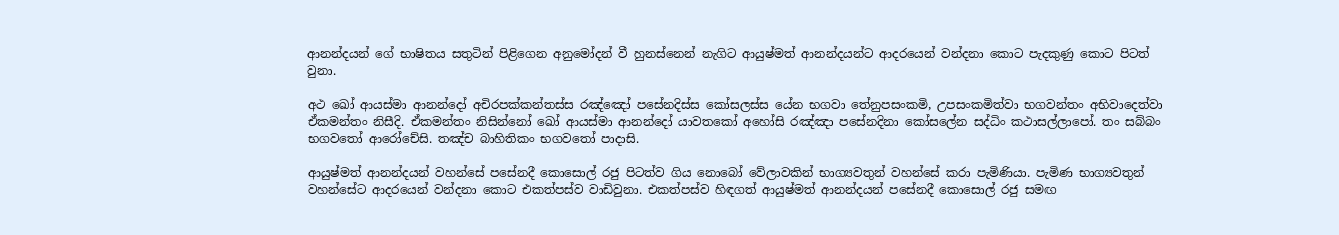ආනන්දයන් ගේ භාෂිතය සතුටින් පිළිගෙන අනුමෝදන් වී හුනස්නෙන් නැගිට ආයුෂ්මත් ආනන්දයන්ට ආදරයෙන් වන්දනා කොට පැදකුණු කොට පිටත් වුනා.

අථ ඛෝ ආයස්මා ආනන්දෝ අචිරපක්කන්තස්ස රඤ්ඤෝ පසේනදිස්ස කෝසලස්ස යේන භගවා තේනුපසංකමි, උපසංකමිත්වා භගවන්තං අභිවාදෙත්වා ඒකමන්තං නිසීදි. ඒකමන්තං නිසින්නෝ ඛෝ ආයස්මා ආනන්දෝ යාවතකෝ අහෝසි රඤ්ඤා පසේනදිනා කෝසලේන සද්ධිං කථාසල්ලාපෝ. තං සබ්බං භගවතෝ ආරෝචේසි. තඤ්ච බාහිතිකං භගවතෝ පාදාසි.

ආයුෂ්මත් ආනන්දයන් වහන්සේ පසේනදී කොසොල් රජු පිටත්ව ගිය නොබෝ වේලාවකින් භාග්‍යවතුන් වහන්සේ කරා පැමිණියා. පැමිණ භාග්‍යවතුන් වහන්සේට ආදරයෙන් වන්දනා කොට එකත්පස්ව වාඩිවුනා. එකත්පස්ව හිඳගත් ආයුෂ්මත් ආනන්දයන් පසේනදී කොසොල් රජු සමඟ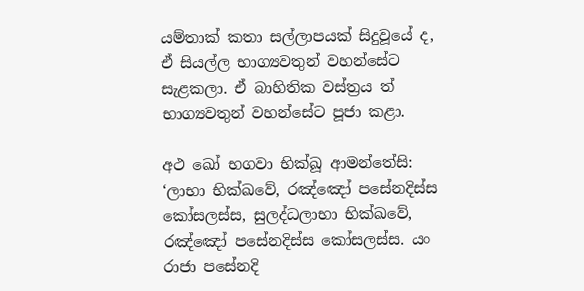යම්තාක් කතා සල්ලාපයක් සිදුවූයේ ද, ඒ සියල්ල භාග්‍යවතුන් වහන්සේට සැළකලා. ඒ බාහිතික වස්ත්‍රය ත් භාග්‍යවතුන් වහන්සේට පූජා කළා.

අථ ඛෝ භගවා භික්ඛූ ආමන්තේසි: ‘ලාභා භික්ඛවේ, රඤ්ඤෝ පසේනදිස්ස කෝසලස්ස, සුලද්ධලාභා භික්ඛවේ, රඤ්ඤෝ පසේනදිස්ස කෝසලස්ස. යං රාජා පසේනදි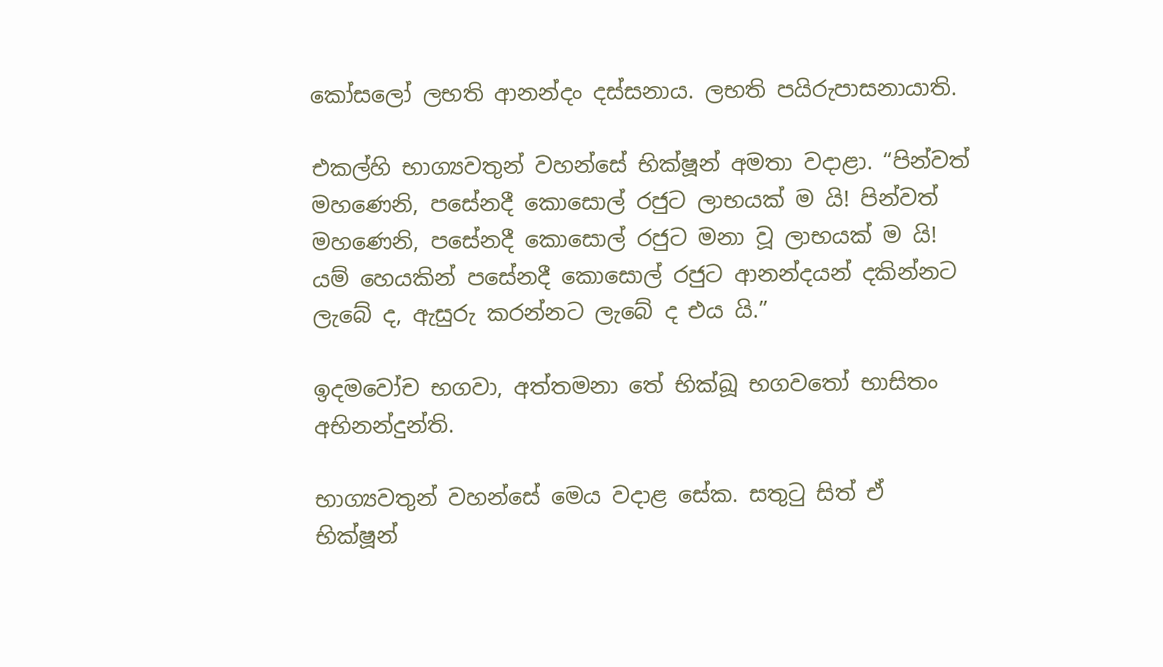කෝසලෝ ලභති ආනන්දං දස්සනාය. ලභති පයිරුපාසනායාති.

එකල්හි භාග්‍යවතුන් වහන්සේ භික්ෂූන් අමතා වදාළා. “පින්වත් මහණෙනි, පසේනදී කොසොල් රජුට ලාභයක් ම යි! පින්වත් මහණෙනි, පසේනදී කොසොල් රජුට මනා වූ ලාභයක් ම යි! යම් හෙයකින් පසේනදී කොසොල් රජුට ආනන්දයන් දකින්නට ලැබේ ද, ඇසුරු කරන්නට ලැබේ ද එය යි.”

ඉදමවෝච භගවා, අත්තමනා තේ භික්ඛූ භගවතෝ භාසිතං අභිනන්දුන්ති.

භාග්‍යවතුන් වහන්සේ මෙය වදාළ සේක. සතුටු සිත් ඒ භික්ෂූන්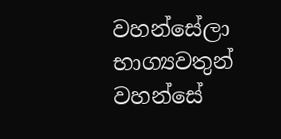වහන්සේලා භාග්‍යවතුන් වහන්සේ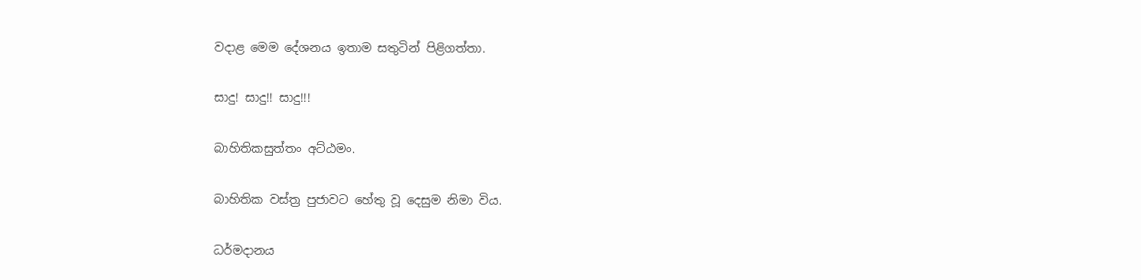වදාළ මෙම දේශනය ඉතාම සතුටින් පිළිගත්තා.

සාදු! සාදු!! සාදු!!!

බාහිතිකසුත්තං අට්ඨමං.

බාහිතික වස්ත්‍ර පුජාවට හේතු වූ දෙසුම නිමා විය.

ධර්මදානය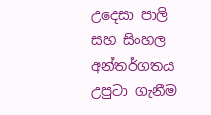උදෙසා පාලි සහ සිංහල අන්තර්ගතය උපුටා ගැනීම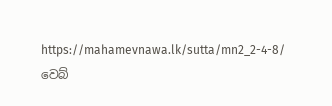https://mahamevnawa.lk/sutta/mn2_2-4-8/ වෙබ්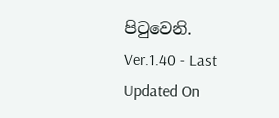පිටුවෙනි.
Ver.1.40 - Last Updated On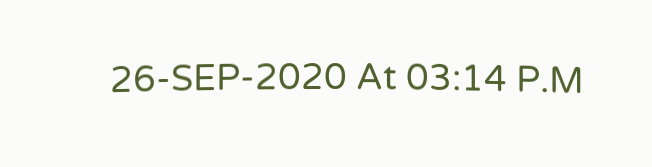26-SEP-2020 At 03:14 P.M